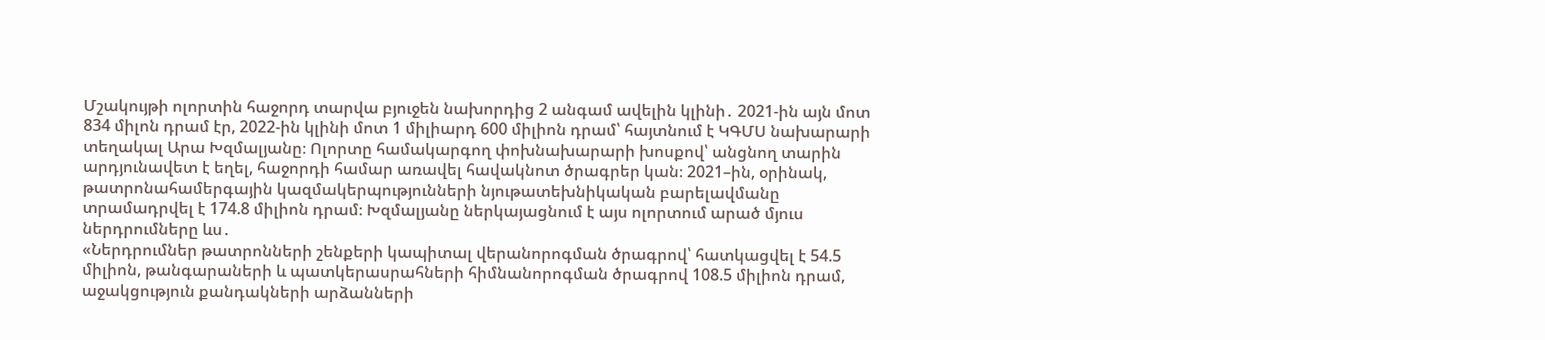Մշակույթի ոլորտին հաջորդ տարվա բյուջեն նախորդից 2 անգամ ավելին կլինի․ 2021-ին այն մոտ 834 միլոն դրամ էր, 2022-ին կլինի մոտ 1 միլիարդ 600 միլիոն դրամ՝ հայտնում է ԿԳՄՍ նախարարի տեղակալ Արա Խզմալյանը։ Ոլորտը համակարգող փոխնախարարի խոսքով՝ անցնող տարին արդյունավետ է եղել, հաջորդի համար առավել հավակնոտ ծրագրեր կան։ 2021–ին, օրինակ, թատրոնահամերգային կազմակերպությունների նյութատեխնիկական բարելավմանը տրամադրվել է 174.8 միլիոն դրամ։ Խզմալյանը ներկայացնում է այս ոլորտում արած մյուս ներդրումները ևս․
«Ներդրումներ թատրոնների շենքերի կապիտալ վերանորոգման ծրագրով՝ հատկացվել է 54.5 միլիոն, թանգարաների և պատկերասրահների հիմնանորոգման ծրագրով 108.5 միլիոն դրամ, աջակցություն քանդակների արձանների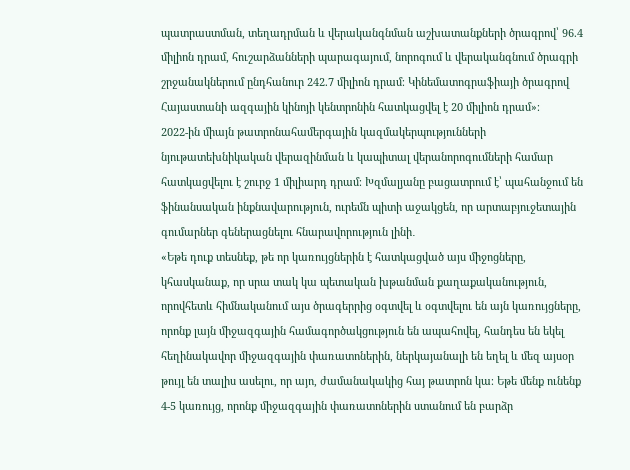պատրաստման, տեղադրման և վերականգնման աշխատանքների ծրագրով՝ 96.4 միլիոն դրամ, հուշարձանների պարագայում, նորոգում և վերականգնում ծրագրի շրջանակներում ընդհանուր 242.7 միլիոն դրամ։ Կինեմատոգրաֆիայի ծրագրով Հայաստանի ազգային կինոյի կենտրոնին հատկացվել է 20 միլիոն դրամ»։
2022-ին միայն թատրոնահամերգային կազմակերպությունների նյութատեխնիկական վերազինման և կապիտալ վերանորոգումների համար հատկացվելու է շուրջ 1 միլիարդ դրամ։ Խզմալյանը բացատրում է՝ պահանջում են ֆինանսական ինքնավարություն, ուրեմն պիտի աջակցեն, որ արտաբյուջետային գումարներ գեներացնելու հնարավորություն լինի․
«Եթե դուք տեսնեք, թե որ կառույցներին է հատկացված այս միջոցները, կհասկանաք, որ սրա տակ կա պետական խթանման քաղաքականություն, որովհետև հիմնականում այս ծրագերրից օգտվել և օգտվելու են այն կառույցները, որոնք լայն միջազգային համագործակցություն են ապահովել, հանդես են եկել հեղինակավոր միջազգային փառատոներին, ներկայանալի են եղել և մեզ այսօր թույլ են տալիս ասելու, որ այո, ժամանակակից հայ թատրոն կա։ Եթե մենք ունենք 4-5 կառույց, որոնք միջազգային փառատոներին ստանում են բարձր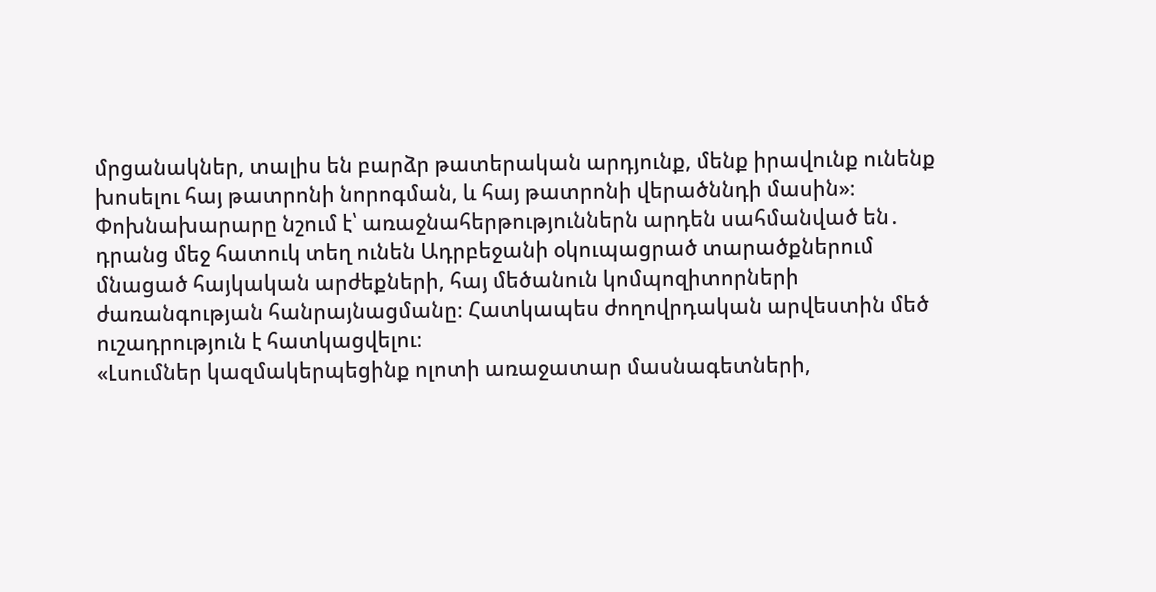մրցանակներ, տալիս են բարձր թատերական արդյունք, մենք իրավունք ունենք խոսելու հայ թատրոնի նորոգման, և հայ թատրոնի վերածննդի մասին»։
Փոխնախարարը նշում է՝ առաջնահերթություններն արդեն սահմանված են․ դրանց մեջ հատուկ տեղ ունեն Ադրբեջանի օկուպացրած տարածքներում մնացած հայկական արժեքների, հայ մեծանուն կոմպոզիտորների ժառանգության հանրայնացմանը։ Հատկապես ժողովրդական արվեստին մեծ ուշադրություն է հատկացվելու։
«Լսումներ կազմակերպեցինք ոլոտի առաջատար մասնագետների,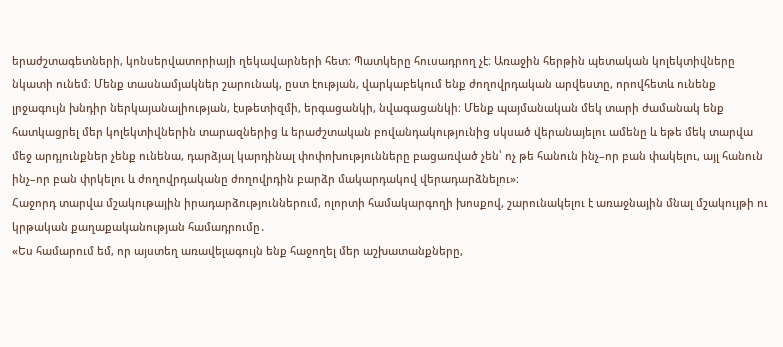երաժշտագետների, կոնսերվատորիայի ղեկավարների հետ։ Պատկերը հուսադրող չէ։ Առաջին հերթին պետական կոլեկտիվները նկատի ունեմ։ Մենք տասնամյակներ շարունակ, ըստ էության, վարկաբեկում ենք ժողովրդական արվեստը, որովհետև ունենք լրջագույն խնդիր ներկայանալիության, էսթետիզմի, երգացանկի, նվագացանկի։ Մենք պայմանական մեկ տարի ժամանակ ենք հատկացրել մեր կոլեկտիվներին տարազներից և երաժշտական բովանդակությունից սկսած վերանայելու ամենը և եթե մեկ տարվա մեջ արդյունքներ չենք ունենա, դարձյալ կարդինալ փոփոխությունները բացառված չեն՝ ոչ թե հանուն ինչ–որ բան փակելու, այլ հանուն ինչ–որ բան փրկելու և ժողովրդականը ժողովրդին բարձր մակարդակով վերադարձնելու»։
Հաջորդ տարվա մշակութային իրադարձություններում, ոլորտի համակարգողի խոսքով, շարունակելու է առաջնային մնալ մշակույթի ու կրթական քաղաքականության համադրումը․
«Ես համարում եմ, որ այստեղ առավելագույն ենք հաջողել մեր աշխատանքները,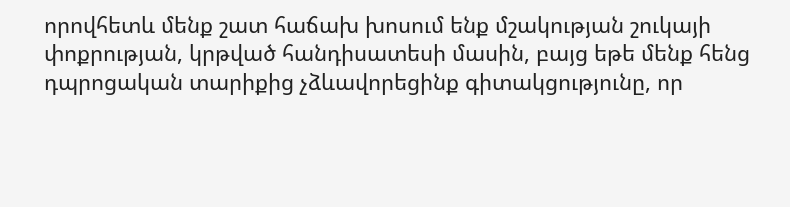որովհետև մենք շատ հաճախ խոսում ենք մշակության շուկայի փոքրության, կրթված հանդիսատեսի մասին, բայց եթե մենք հենց դպրոցական տարիքից չձևավորեցինք գիտակցությունը, որ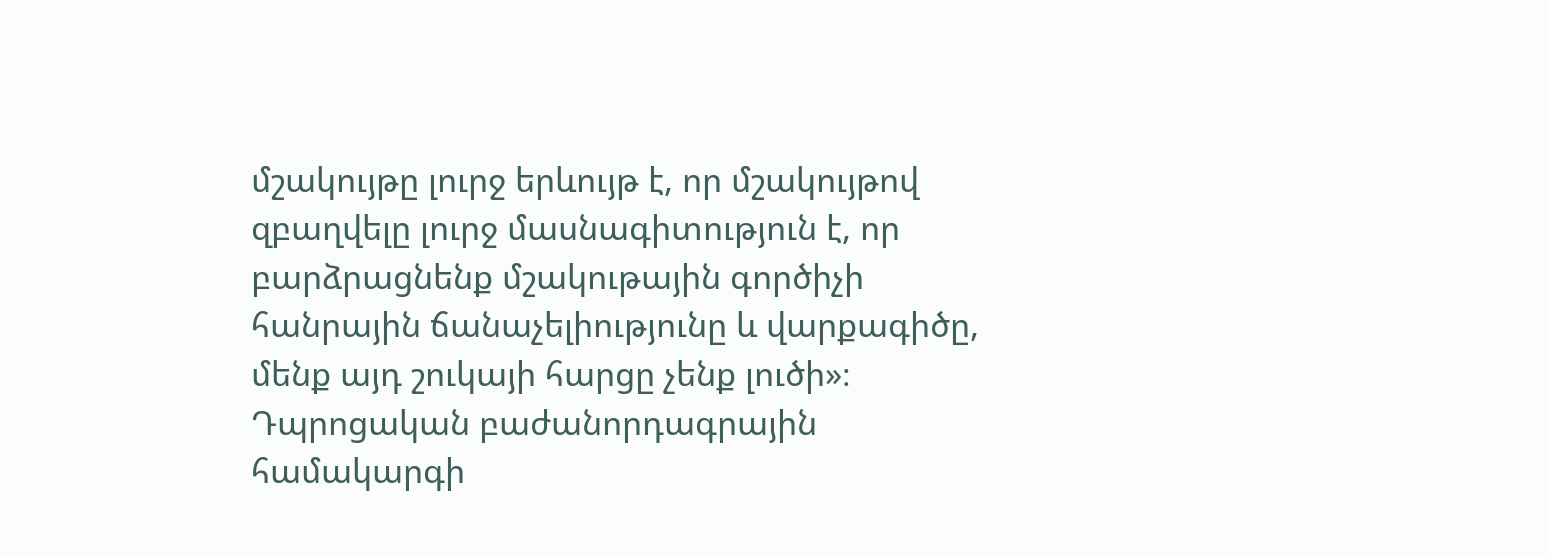մշակույթը լուրջ երևույթ է, որ մշակույթով զբաղվելը լուրջ մասնագիտություն է, որ բարձրացնենք մշակութային գործիչի հանրային ճանաչելիությունը և վարքագիծը, մենք այդ շուկայի հարցը չենք լուծի»։
Դպրոցական բաժանորդագրային համակարգի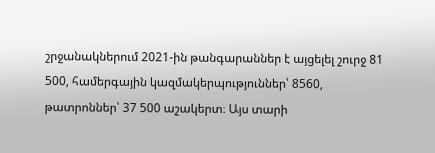շրջանակներում 2021-ին թանգարաններ է այցելել շուրջ 81 500, համերգային կազմակերպություններ՝ 8560, թատրոններ՝ 37 500 աշակերտ։ Այս տարի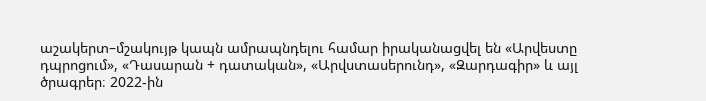աշակերտ–մշակույթ կապն ամրապնդելու համար իրականացվել են «Արվեստը դպրոցում», «Դասարան + դատական», «Արվստասերունդ», «Զարդագիր» և այլ ծրագրեր։ 2022-ին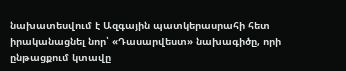նախատեսվում է Ազգային պատկերասրահի հետ իրականացնել նոր՝ «Դասարվեստ» նախագիծը, որի ընթացքում կտավը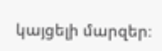կայցելի մարզեր։